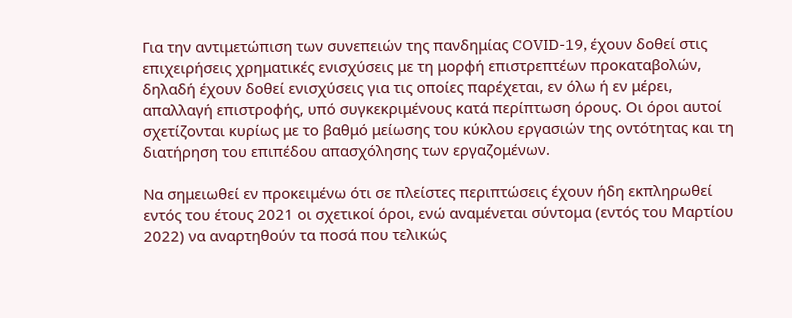Για την αντιμετώπιση των συνεπειών της πανδημίας COVID-19, έχουν δοθεί στις επιχειρήσεις χρηματικές ενισχύσεις με τη μορφή επιστρεπτέων προκαταβολών, δηλαδή έχουν δοθεί ενισχύσεις για τις οποίες παρέχεται, εν όλω ή εν μέρει, απαλλαγή επιστροφής, υπό συγκεκριμένους κατά περίπτωση όρους. Οι όροι αυτοί σχετίζονται κυρίως με το βαθμό μείωσης του κύκλου εργασιών της οντότητας και τη διατήρηση του επιπέδου απασχόλησης των εργαζομένων.

Να σημειωθεί εν προκειμένω ότι σε πλείστες περιπτώσεις έχουν ήδη εκπληρωθεί εντός του έτους 2021 οι σχετικοί όροι, ενώ αναμένεται σύντομα (εντός του Μαρτίου 2022) να αναρτηθούν τα ποσά που τελικώς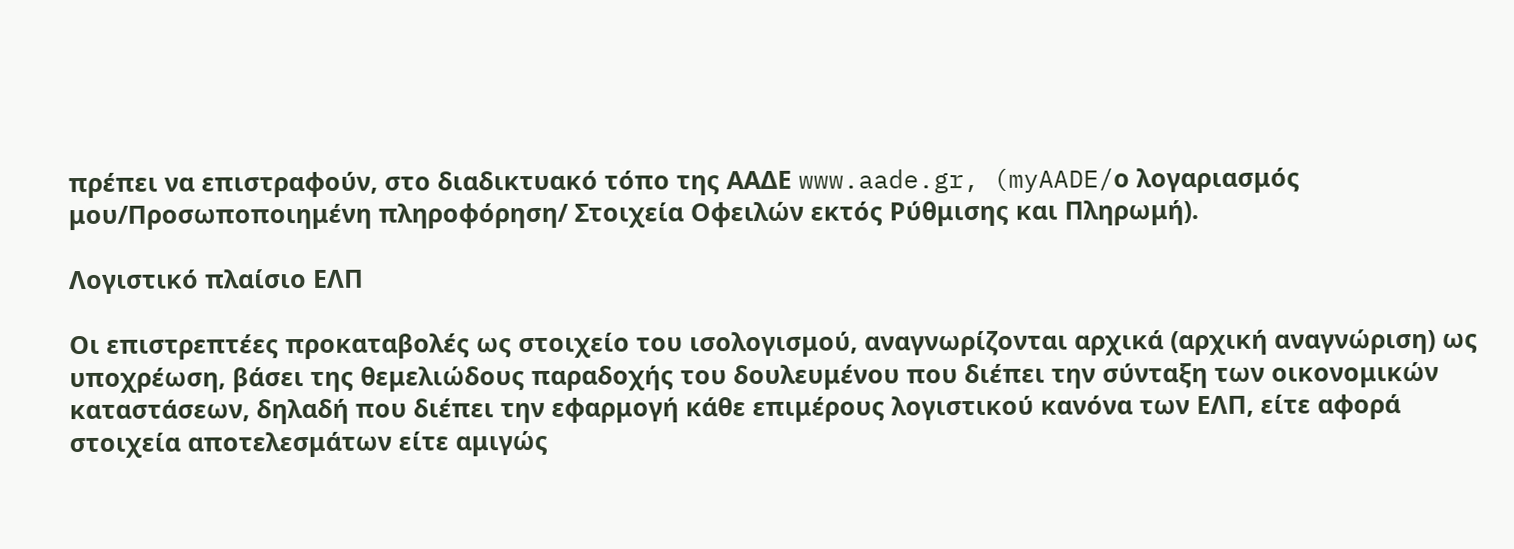πρέπει να επιστραφούν, στο διαδικτυακό τόπο της ΑΑΔΕ www.aade.gr, (myAADE/ο λογαριασμός μου/Προσωποποιημένη πληροφόρηση/ Στοιχεία Οφειλών εκτός Ρύθμισης και Πληρωμή).

Λογιστικό πλαίσιο ΕΛΠ

Οι επιστρεπτέες προκαταβολές ως στοιχείο του ισολογισμού, αναγνωρίζονται αρχικά (αρχική αναγνώριση) ως υποχρέωση, βάσει της θεμελιώδους παραδοχής του δουλευμένου που διέπει την σύνταξη των οικονομικών καταστάσεων, δηλαδή που διέπει την εφαρμογή κάθε επιμέρους λογιστικού κανόνα των ΕΛΠ, είτε αφορά στοιχεία αποτελεσμάτων είτε αμιγώς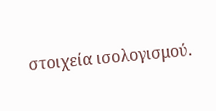στοιχεία ισολογισμού.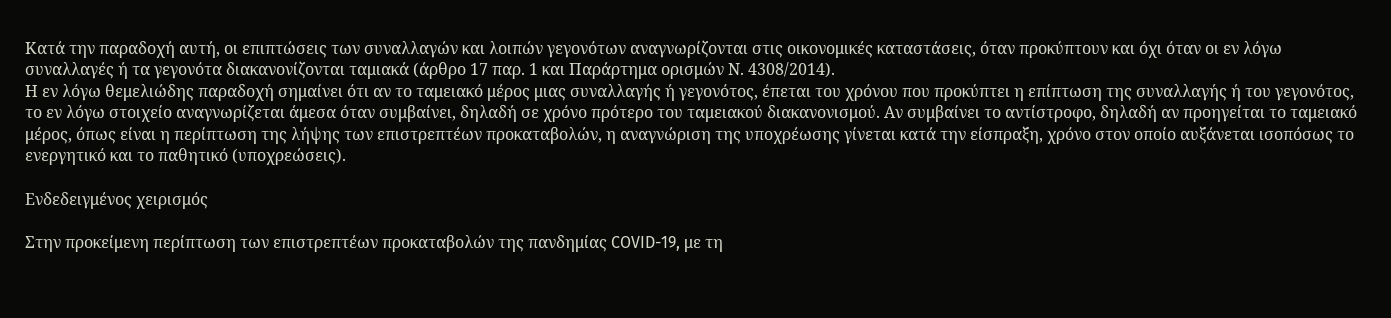Κατά την παραδοχή αυτή, οι επιπτώσεις των συναλλαγών και λοιπών γεγονότων αναγνωρίζονται στις οικονομικές καταστάσεις, όταν προκύπτουν και όχι όταν οι εν λόγω συναλλαγές ή τα γεγονότα διακανονίζονται ταμιακά (άρθρο 17 παρ. 1 και Παράρτημα ορισμών Ν. 4308/2014).
Η εν λόγω θεμελιώδης παραδοχή σημαίνει ότι αν το ταμειακό μέρος μιας συναλλαγής ή γεγονότος, έπεται του χρόνου που προκύπτει η επίπτωση της συναλλαγής ή του γεγονότος, το εν λόγω στοιχείο αναγνωρίζεται άμεσα όταν συμβαίνει, δηλαδή σε χρόνο πρότερο του ταμειακού διακανονισμού. Αν συμβαίνει το αντίστροφο, δηλαδή αν προηγείται το ταμειακό μέρος, όπως είναι η περίπτωση της λήψης των επιστρεπτέων προκαταβολών, η αναγνώριση της υποχρέωσης γίνεται κατά την είσπραξη, χρόνο στον οποίο αυξάνεται ισοπόσως το ενεργητικό και το παθητικό (υποχρεώσεις).

Ενδεδειγμένος χειρισμός

Στην προκείμενη περίπτωση των επιστρεπτέων προκαταβολών της πανδημίας COVID-19, με τη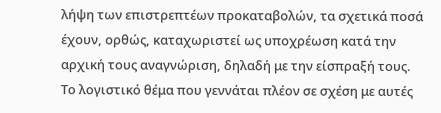λήψη των επιστρεπτέων προκαταβολών, τα σχετικά ποσά έχουν, ορθώς, καταχωριστεί ως υποχρέωση κατά την αρχική τους αναγνώριση, δηλαδή με την είσπραξή τους. Το λογιστικό θέμα που γεννάται πλέον σε σχέση με αυτές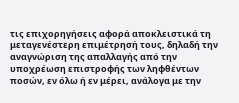τις επιχορηγήσεις αφορά αποκλειστικά τη μεταγενέστερη επιμέτρησή τους, δηλαδή την αναγνώριση της απαλλαγής από την υποχρέωση επιστροφής των ληφθέντων ποσών, εν όλω ή εν μέρει, ανάλογα με την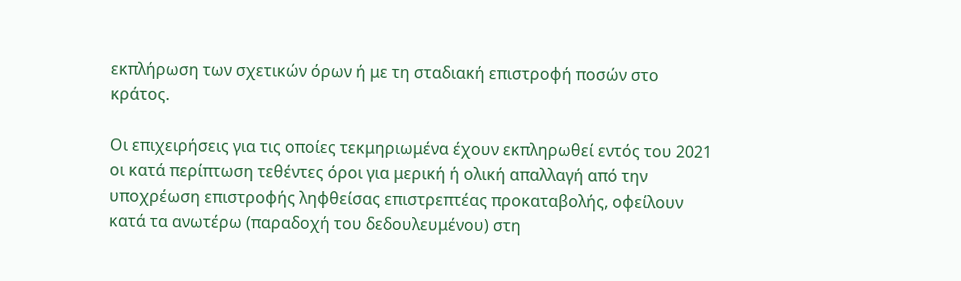εκπλήρωση των σχετικών όρων ή με τη σταδιακή επιστροφή ποσών στο κράτος.

Οι επιχειρήσεις για τις οποίες τεκμηριωμένα έχουν εκπληρωθεί εντός του 2021 οι κατά περίπτωση τεθέντες όροι για μερική ή ολική απαλλαγή από την υποχρέωση επιστροφής ληφθείσας επιστρεπτέας προκαταβολής, οφείλουν κατά τα ανωτέρω (παραδοχή του δεδουλευμένου) στη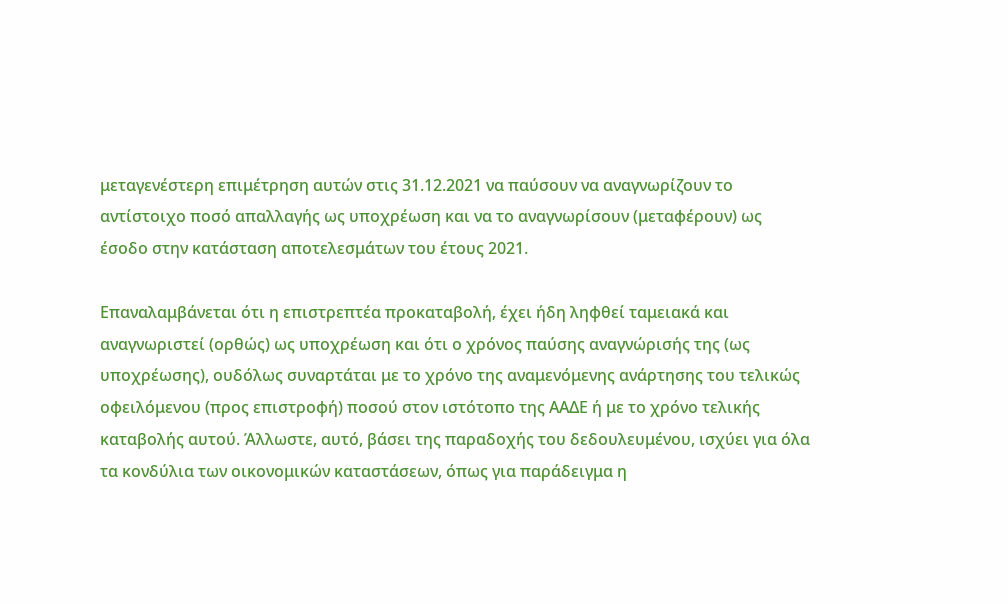μεταγενέστερη επιμέτρηση αυτών στις 31.12.2021 να παύσουν να αναγνωρίζουν το αντίστοιχο ποσό απαλλαγής ως υποχρέωση και να το αναγνωρίσουν (μεταφέρουν) ως έσοδο στην κατάσταση αποτελεσμάτων του έτους 2021.

Επαναλαμβάνεται ότι η επιστρεπτέα προκαταβολή, έχει ήδη ληφθεί ταμειακά και αναγνωριστεί (ορθώς) ως υποχρέωση και ότι ο χρόνος παύσης αναγνώρισής της (ως υποχρέωσης), ουδόλως συναρτάται με το χρόνο της αναμενόμενης ανάρτησης του τελικώς οφειλόμενου (προς επιστροφή) ποσού στον ιστότοπο της ΑΑΔΕ ή με το χρόνο τελικής καταβολής αυτού. Άλλωστε, αυτό, βάσει της παραδοχής του δεδουλευμένου, ισχύει για όλα τα κονδύλια των οικονομικών καταστάσεων, όπως για παράδειγμα η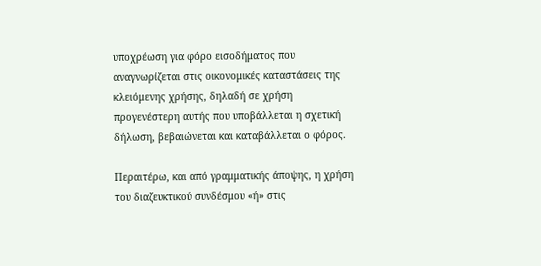υποχρέωση για φόρο εισοδήματος που αναγνωρίζεται στις οικονομικές καταστάσεις της κλειόμενης χρήσης, δηλαδή σε χρήση προγενέστερη αυτής που υποβάλλεται η σχετική δήλωση, βεβαιώνεται και καταβάλλεται ο φόρος.

Περαιτέρω, και από γραμματικής άποψης, η χρήση του διαζευκτικού συνδέσμου «ή» στις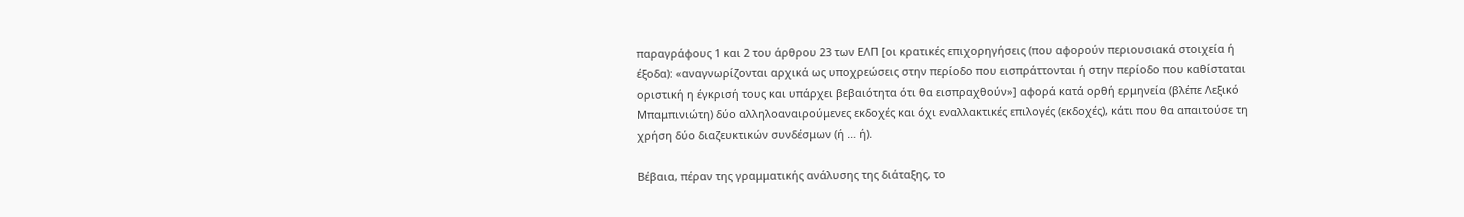παραγράφους 1 και 2 του άρθρου 23 των ΕΛΠ [οι κρατικές επιχορηγήσεις (που αφορούν περιουσιακά στοιχεία ή έξοδα): «αναγνωρίζονται αρχικά ως υποχρεώσεις στην περίοδο που εισπράττονται ή στην περίοδο που καθίσταται οριστική η έγκρισή τους και υπάρχει βεβαιότητα ότι θα εισπραχθούν»] αφορά κατά ορθή ερμηνεία (βλέπε Λεξικό Μπαμπινιώτη) δύο αλληλοαναιρούμενες εκδοχές και όχι εναλλακτικές επιλογές (εκδοχές), κάτι που θα απαιτούσε τη χρήση δύο διαζευκτικών συνδέσμων (ή … ή).

Βέβαια, πέραν της γραμματικής ανάλυσης της διάταξης, το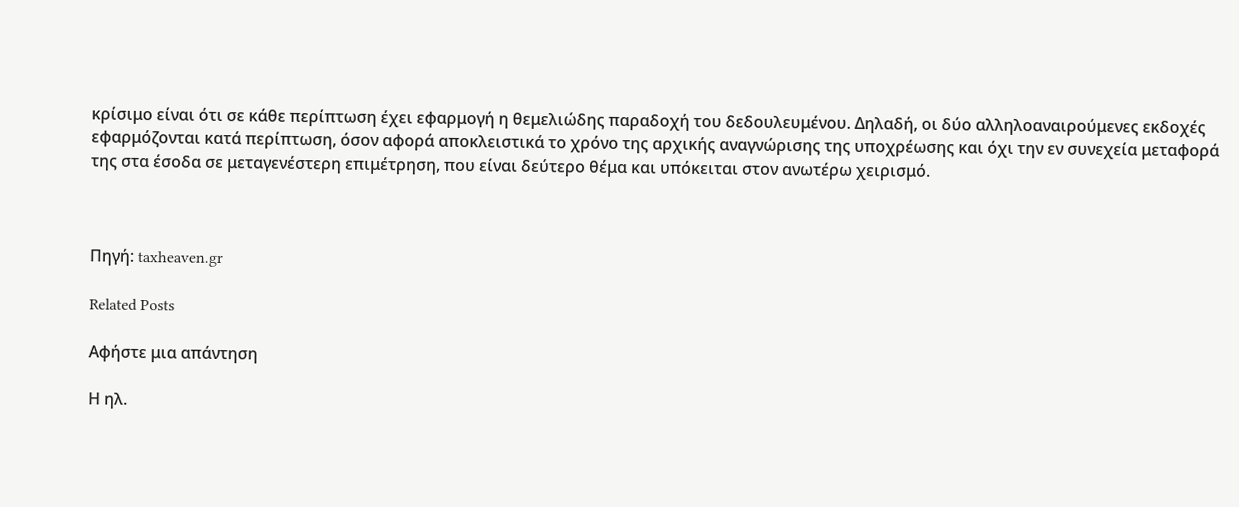κρίσιμο είναι ότι σε κάθε περίπτωση έχει εφαρμογή η θεμελιώδης παραδοχή του δεδουλευμένου. Δηλαδή, οι δύο αλληλοαναιρούμενες εκδοχές εφαρμόζονται κατά περίπτωση, όσον αφορά αποκλειστικά το χρόνο της αρχικής αναγνώρισης της υποχρέωσης και όχι την εν συνεχεία μεταφορά της στα έσοδα σε μεταγενέστερη επιμέτρηση, που είναι δεύτερο θέμα και υπόκειται στον ανωτέρω χειρισμό.



Πηγή: taxheaven.gr

Related Posts

Αφήστε μια απάντηση

Η ηλ.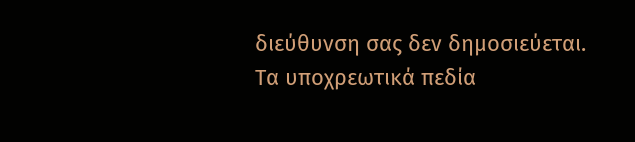διεύθυνση σας δεν δημοσιεύεται. Τα υποχρεωτικά πεδία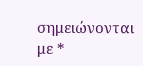σημειώνονται με *